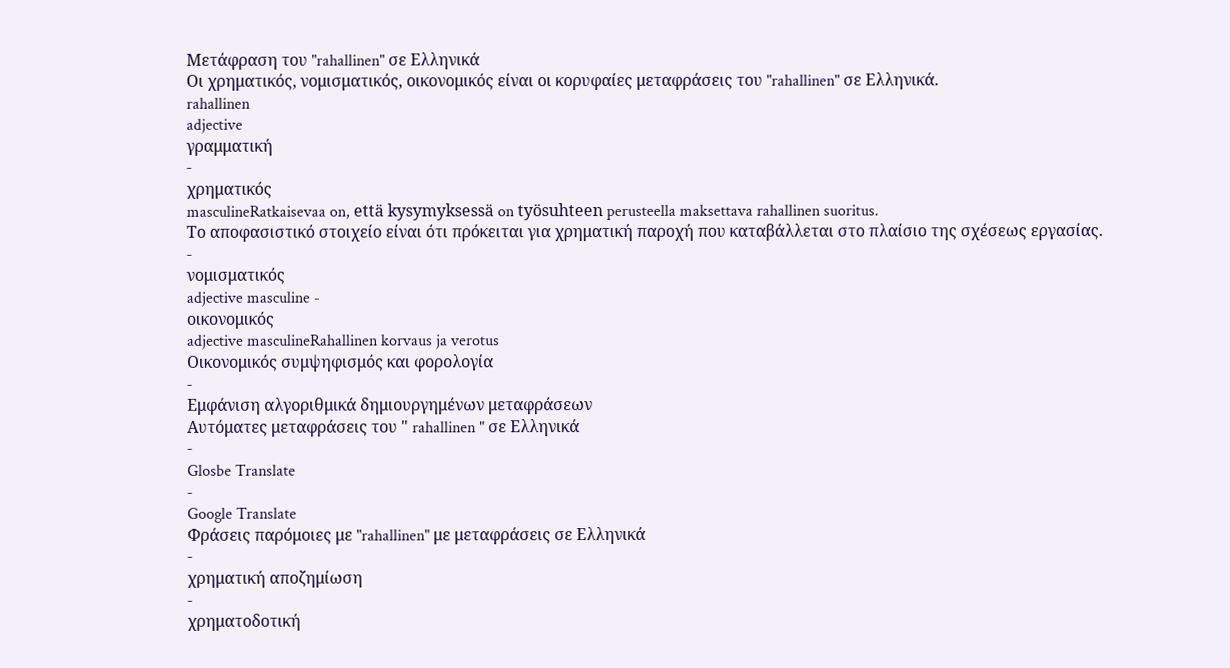Μετάφραση του "rahallinen" σε Ελληνικά
Οι χρηματικός, νομισματικός, οικονομικός είναι οι κορυφαίες μεταφράσεις του "rahallinen" σε Ελληνικά.
rahallinen
adjective
γραμματική
-
χρηματικός
masculineRatkaisevaa on, että kysymyksessä on työsuhteen perusteella maksettava rahallinen suoritus.
Το αποφασιστικό στοιχείο είναι ότι πρόκειται για χρηματική παροχή που καταβάλλεται στο πλαίσιο της σχέσεως εργασίας.
-
νομισματικός
adjective masculine -
οικονομικός
adjective masculineRahallinen korvaus ja verotus
Οικονομικός συμψηφισμός και φορολογία
-
Εμφάνιση αλγοριθμικά δημιουργημένων μεταφράσεων
Αυτόματες μεταφράσεις του " rahallinen " σε Ελληνικά
-
Glosbe Translate
-
Google Translate
Φράσεις παρόμοιες με "rahallinen" με μεταφράσεις σε Ελληνικά
-
χρηματική αποζημίωση
-
χρηματοδοτική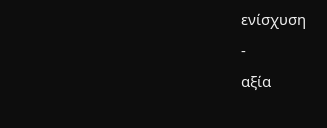ενίσχυση
-
αξία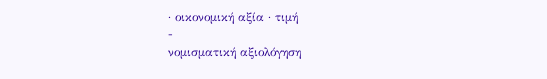· οικονομική αξία · τιμή
-
νομισματική αξιολόγηση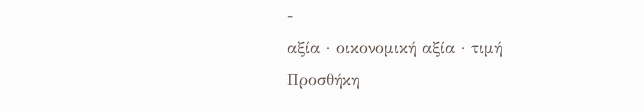-
αξία · οικονομική αξία · τιμή
Προσθήκη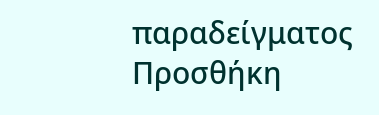παραδείγματος
Προσθήκη